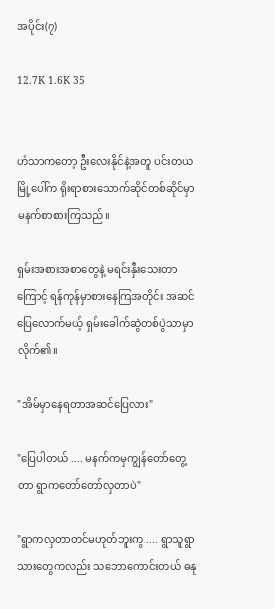အပိုင်း(၇)

12.7K 1.6K 35


ဟံသာကတော့ ဦးလေးနိုင်နဲ့အတူ ပင်းတယမြို့ပေါ်က ရိုးရာစားသောက်ဆိုင်တစ်ဆိုင်မှာ မနက်စာစားကြသည်။

ရှမ်းအစားအစာတွေနဲ့ မရင်းနှီးသေးတာကြောင့် ရန်ကုန်မှာစားနေကြအတိုင်း အဆင်ပြေလောက်မယ့် ရှမ်းခေါက်ဆွဲတစ်ပွဲသာမှာလိုက်၏။

"အိမ်မှာနေရတာအဆင်ပြေလား"

"ပြေပါတယ် .... မနက်ကမှကျွန်တော်တွေ့တာ ရွာကတော်တော်လှတာပဲ"

"ရွာကလှတာတင်မဟုတ်ဘူးကွ .... ရွာသူရွာသားတွေကလည်း သဘောကောင်းတယ် ဓနု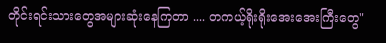တိုင်းရင်းသားတွေအများဆုံးနေကြတာ .... တကယ့်ရိုးရိုးအေးအေးကြီးတွေ"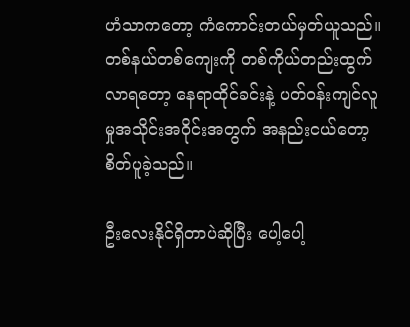ဟံသာကတော့ ကံကောင်းတယ်မှတ်ယူသည်။ တစ်နယ်တစ်ကျေးကို တစ်ကိုယ်တည်းထွက်လာရတော့ နေရာထိုင်ခင်းနဲ့ ပတ်ဝန်းကျင်လူမှုအသိုင်းအဝိုင်းအတွက် အနည်းငယ်တော့စိတ်ပူခဲ့သည်။

ဦးလေးနိုင်ရှိတာပဲဆိုပြီး ပေါ့ပေါ့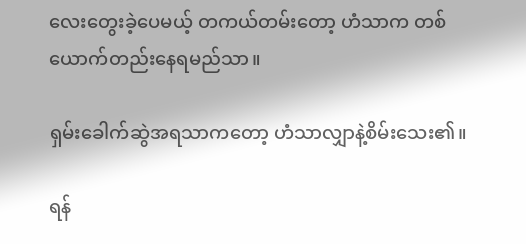လေးတွေးခဲ့ပေမယ့် တကယ်တမ်းတော့ ဟံသာက တစ်ယောက်တည်းနေရမည်သာ။

ရှမ်းခေါက်ဆွဲအရသာကတော့ ဟံသာလျှာနဲ့စိမ်းသေး၏။

ရန်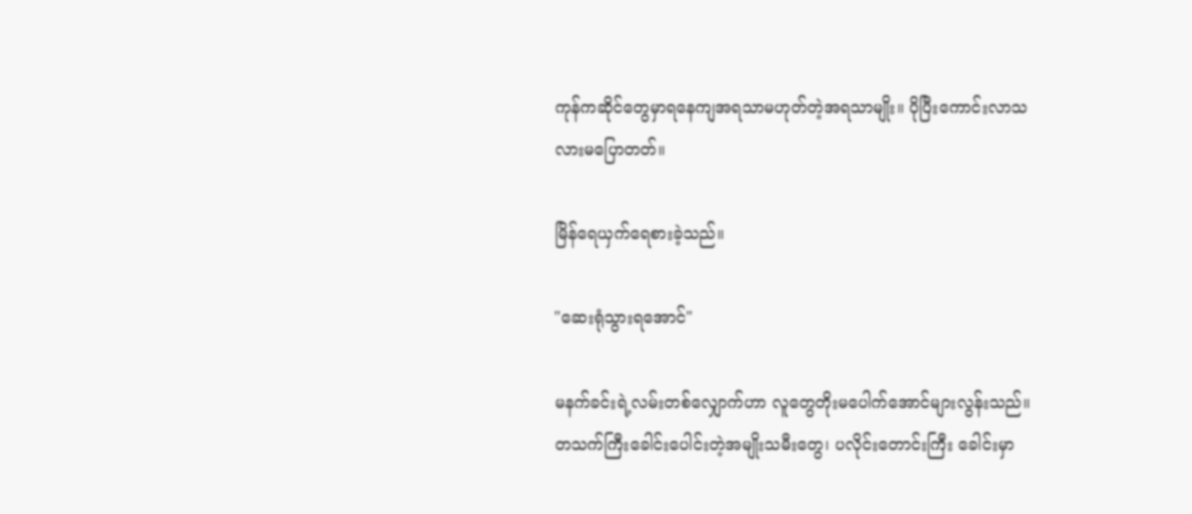ကုန်ကဆိုင်တွေမှာရနေကျအရသာမဟုတ်တဲ့အရသာမျိုး။ ပိုပြီးကောင်းလာသလားမပြောတတ်။

မြိန်ရေယှက်ရေစားခဲ့သည်။

"ဆေးရုံသွားရအောင်"

မနက်ခင်းရဲ့လမ်းတစ်လျှောက်ဟာ လူတွေတိုးမပေါက်အောင်များလွန်းသည်။ တသက်ကြီးခေါင်းပေါင်းတဲ့အမျိုးသမီးတွေ၊ ပလိုင်းတောင်းကြီး ခေါင်းမှာ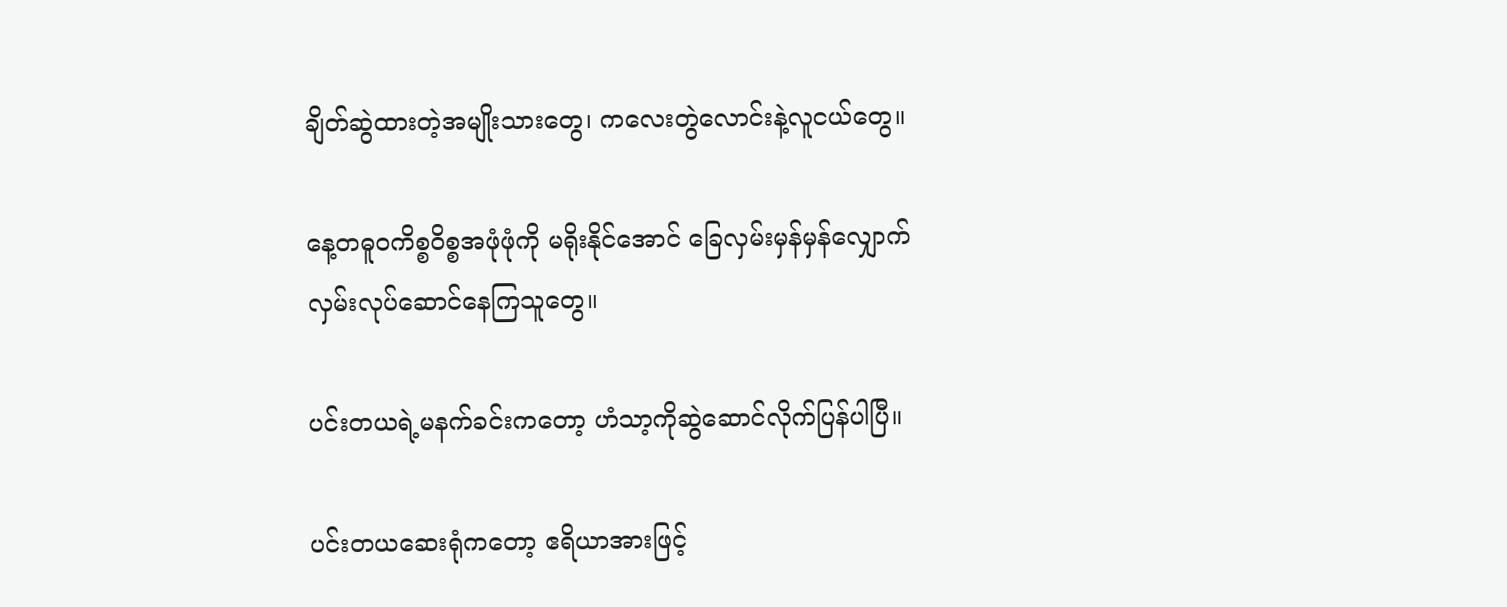ချိတ်ဆွဲထားတဲ့အမျိုးသားတွေ၊ ကလေးတွဲလောင်းနဲ့လူငယ်တွေ။

နေ့တဓူဝကိစ္စဝိစ္စအဖုံဖုံကို မရိုးနိုင်အောင် ခြေလှမ်းမှန်မှန်လျှောက်လှမ်းလုပ်ဆောင်နေကြသူတွေ။

ပင်းတယရဲ့မနက်ခင်းကတော့ ဟံသာ့ကိုဆွဲဆောင်လိုက်ပြန်ပါပြီ။

ပင်းတယဆေးရုံကတော့ ဧရိယာအားဖြင့်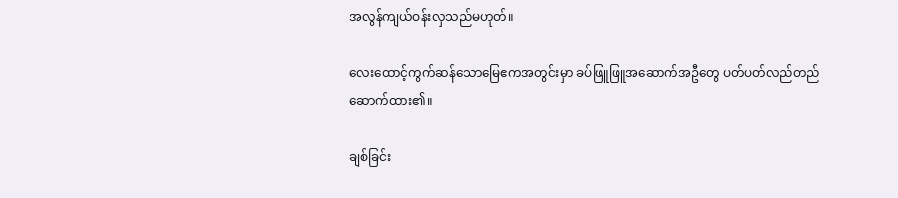အလွန်ကျယ်ဝန်းလှသည်မဟုတ်။

လေးထောင့်ကွက်ဆန်သောမြေဧကအတွင်းမှာ ခပ်ဖြူဖြူအဆောက်အဦတွေ ပတ်ပတ်လည်တည်ဆောက်ထား၏။

ချစ်ခြင်း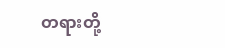တရားတို့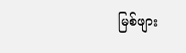မြစ်ဖျား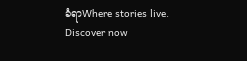ခံရာWhere stories live. Discover now